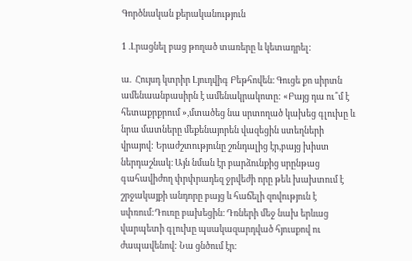Գործնական քերականություն

1 .Լրացնել բաց թողած տառերը և կետադրել:

ա.  Հույսդ կտրիր Լյուդվիգ Բեթհովեն։ Գուցե քո սիրտն ամենաանբասիրն է ամենակրակոտը: «Բայց դա ու՞մ է հետաքրքրում »,մտածեց նա սրտողած կախեց գլուխը և նրա մատները մեքենայորեն վազեցին ստեղների վրայով: Երաժշտությունը շռնդալից էր,բայց խիստ ներդաշնակ։ Այն նման էր բարձունքից սրընթաց գահավիժող փրփրադեզ ջրվեժի որը թեև խախտում է շրջակայքի անդորը բայց և հաճելի զովություն է սփռում:Դուռը բախեցին։ Դռների մեջ նախ երևաց վարպետի գլուխը պսակազարդված հյուսքով ու ժապավենով: Նա ցնծում էր։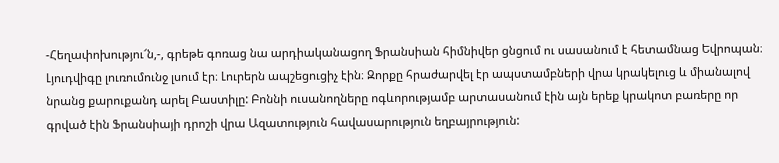-Հեղափոխությու՜ն,-, գրեթե գոռաց նա արդիականացող Ֆրանսիան հիմնիվեր ցնցում ու սասանում է հետամնաց Եվրոպան։
Լյուդվիգը լուռումունջ լսում էր։ Լուրերն ապշեցուցիչ էին։ Զորքը հրաժարվել էր ապստամբների վրա կրակելուց և միանալով նրանց քարուքանդ արել Բաստիլը: Բոննի ուսանողները ոգևորությամբ արտասանում էին այն երեք կրակոտ բառերը որ գրված էին Ֆրանսիայի դրոշի վրա Ազատություն հավասարություն եղբայրություն: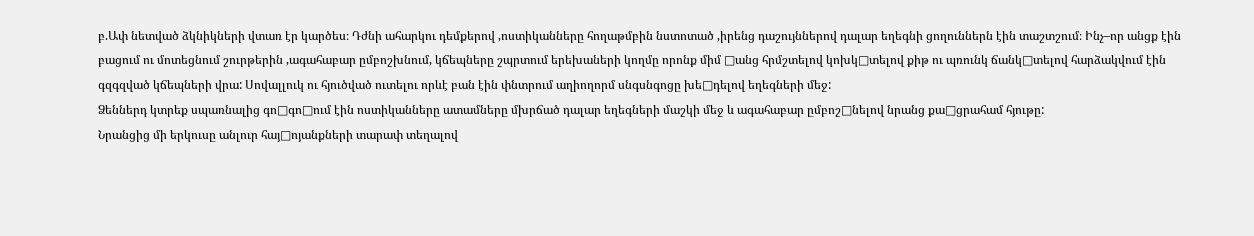բ.Ափ նետված ձկնիկների վտառ էր կարծես։ Դժնի ահարկու դեմքերով ,ոստիկանները հողաթմբին նստոտած ,իրենց դաշույններով դալար եղեգնի ցողուններն էին տաշտշում։ Ինչ–որ անցք էին բացում ու մոտեցնում շուրթերին ,ագահաբար ըմբոշխնում, կճեպները շպրտում երեխաների կողմը որոնք միմ □անց հրմշտելով կոխկ□տելով քիթ ու պռունկ ճանկ□տելով հարձակվում էին գզգզված կճեպների վրա: Սովալլուկ ու հյուծված ուտելու որևէ բան էին փնտրում աղիողորմ սնգսնգոցը խե□դելով եղեգների մեջ:
Ձեններդ կտրեք սպառնալից գո□գո□ում էին ոստիկանները ատամները մխրճած դալար եղեգների մաշկի մեջ և ագահաբար ըմբոշ□նելով նրանց քա□ցրահամ հյութը:
Նրանցից մի երկուսը անլուր հայ□ոյանքների տարափ տեղալով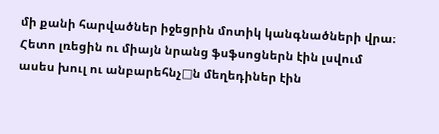մի քանի հարվածներ իջեցրին մոտիկ կանգնածների վրա։ Հետո լռեցին ու միայն նրանց ֆսֆսոցներն էին լսվում ասես խուլ ու անբարեհնչ□ն մեղեդիներ էին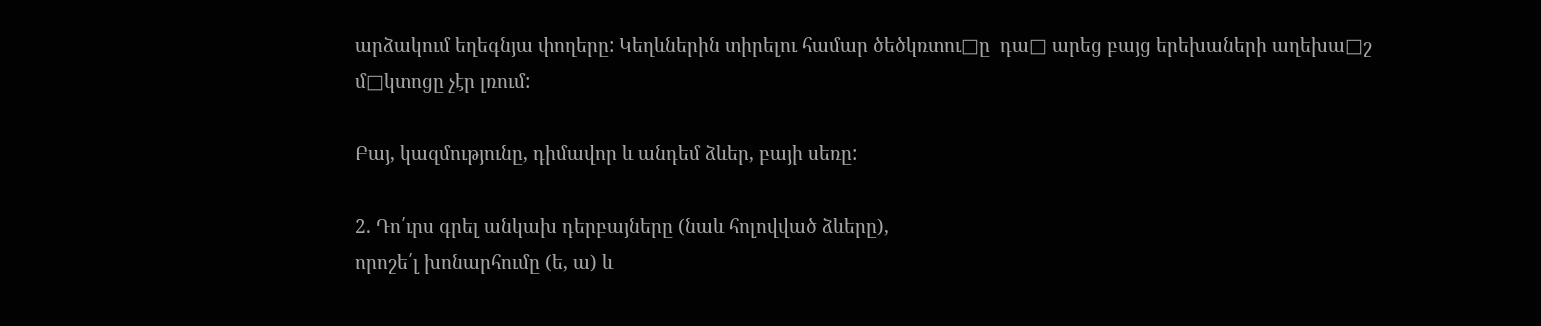արձակում եղեգնյա փողերը: Կեղևներին տիրելու համար ծեծկռտու□ը  դա□ արեց բայց երեխաների աղեխա□շ  մ□կտոցը չէր լռում:

Բայ, կազմությունը, դիմավոր և անդեմ ձևեր, բայի սեռը:

2. Դո՛ւրս գրել անկախ դերբայները (նաև հոլովված ձևերը),
որոշե՛լ խոնարհումը (ե, ա) և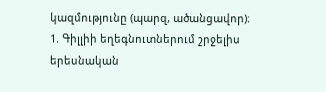կազմությունը (պարզ, ածանցավոր)։
1. Գիլլիի եղեգնուտներում շրջելիս երեսնական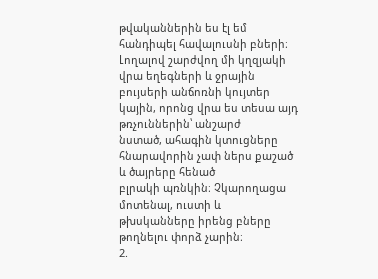թվականներին ես էլ եմ հանդիպել հավալուսնի բների։ Լողալով շարժվող մի կղզյակի վրա եղեգների և ջրային
բույսերի անճոռնի կույտեր կային, որոնց վրա ես տեսա այդ թռչուններին՝ անշարժ
նստած, ահագին կտուցները հնարավորին չափ ներս քաշած և ծայրերը հենած
բլրակի պռնկին։ Չկարողացա մոտենալ, ուստի և թխսկանները իրենց բները թողնելու փորձ չարին։
2.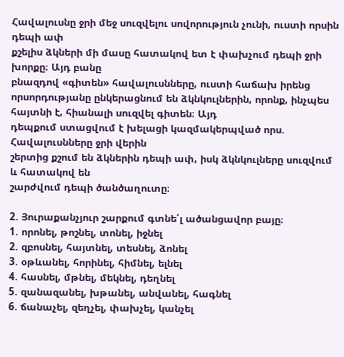Հավալուսնը ջրի մեջ սուզվելու սովորություն չունի, ուստի որսին դեպի ափ
քշելիս ձկների մի մասը հատակով ետ է փախչում դեպի ջրի խորքը։ Այդ բանը
բնազդով «գիտեն» հավալուսնները, ուստի հաճախ իրենց որսորդությանը ընկերացնում են ձկնկուլներին, որոնք, ինչպես հայտնի է, հիանալի սուզվել գիտեն։ Այդ
դեպքում ստացվում է խելացի կազմակերպված որս. Հավալուսնները ջրի վերին
շերտից քշում են ձկներին դեպի ափ, իսկ ձկնկուլները սուզվում և հատակով են
շարժվում դեպի ծանծաղուտը։

2. Յուրաքանչյուր շարքում գտնե՛լ ածանցավոր բայը։
1. որոնել, թոշնել, տոնել, իջնել
2. զբոսնել, հայտնել, տեսնել, ձոնել
3. օթևանել, հորինել, հիմնել, ելնել
4. հասնել, մթնել, մեկնել, դեղնել
5. զանազանել, խթանել, անվանել, հագնել
6. ճանաչել, զեղչել, փախչել, կանչել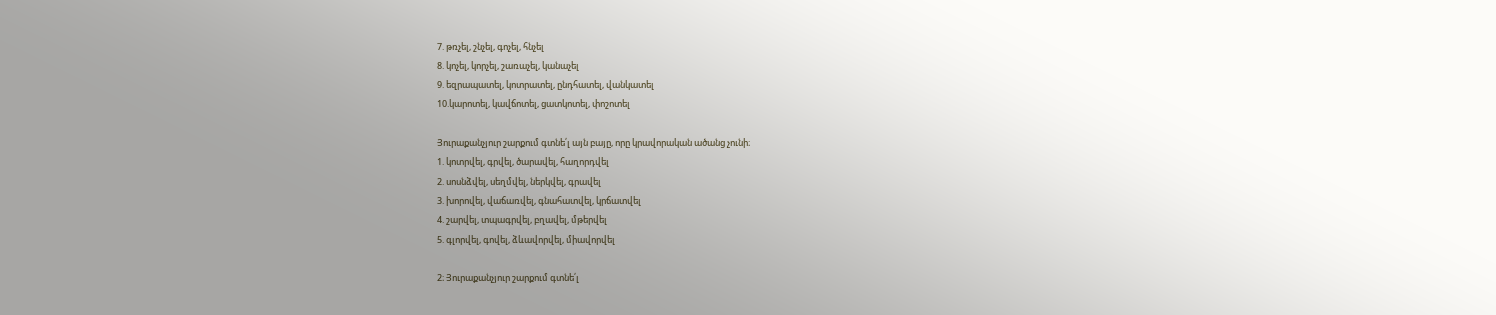7. թռչել, շնչել, գոչել, հնչել
8. կոչել, կորչել, շառաչել, կանաչել
9. եզրապատել, կոտրատել, ընդհատել, վանկատել
10.կարոտել, կավճոտել, ցատկոտել, փոշոտել

Յուրաքանչյուր շարքում գտնե՛լ այն բայը, որը կրավորական ածանց չունի։
1. կոտրվել, գրվել, ծարավել, հաղորդվել
2. սոսնձվել, սեղմվել, ներկվել, գրավել
3. խորովել, վաճառվել, գնահատվել, կրճատվել
4. շարվել, տպագրվել, բղավել, մթերվել
5. գլորվել, գովել, ձևավորվել, միավորվել

2։ Յուրաքանչյուր շարքում գտնե՛լ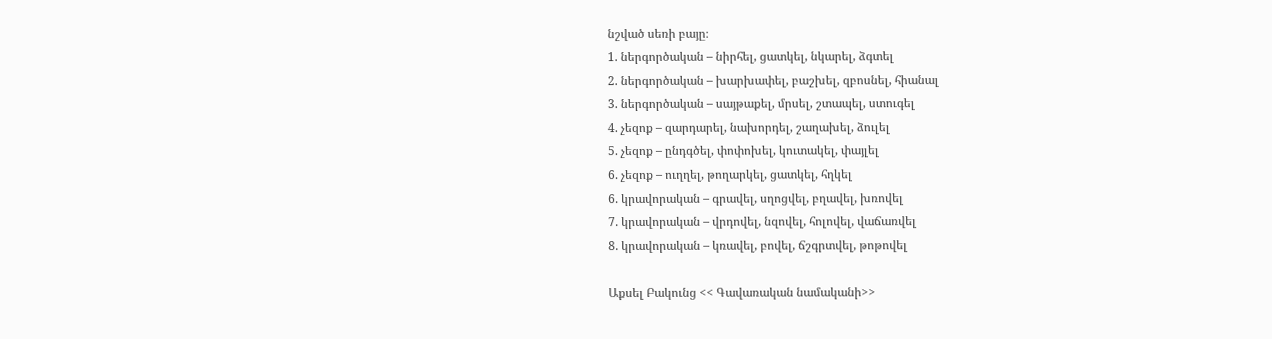նշված սեռի բայը։
1. ներգործական – նիրհել, ցատկել, նկարել, ձգտել
2. ներգործական – խարխափել, բաշխել, զբոսնել, հիանալ
3. ներգործական – սայթաքել, մրսել, շտապել, ստուգել
4. չեզոք – զարդարել, նախորդել, շաղախել, ձուլել
5. չեզոք – ընդգծել, փոփոխել, կուտակել, փայլել
6. չեզոք – ուղղել, թողարկել, ցատկել, հղկել
6. կրավորական – գրավել, սղոցվել, բղավել, խռովել
7. կրավորական – վրդովել, նզովել, հոլովել, վաճառվել
8. կրավորական – կռավել, բովել, ճշգրտվել, թոթովել

Աքսել Բակունց << Գավառական նամականի>>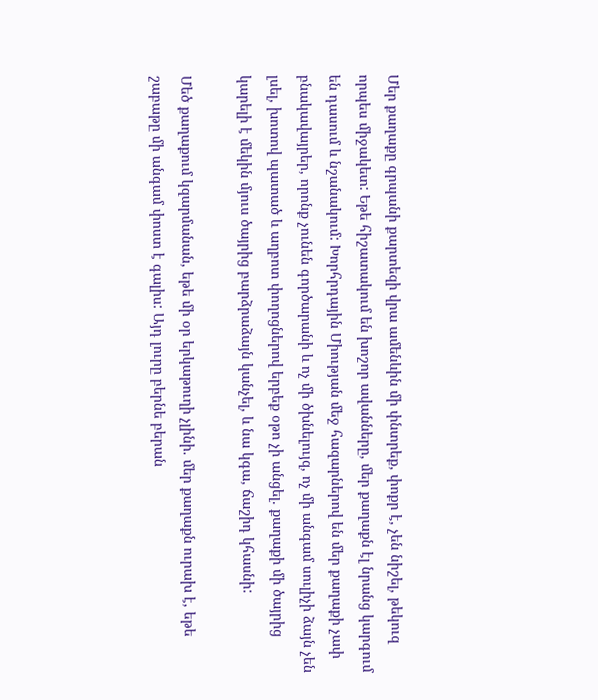Մեր քաղաքը գրպանի քարտեզի վրա ամենևին մի փնտրեք, փոքր է, չեն նիշել, թեկուզ որպես միջակետ: Եթե հիշատակում են խոշոր ավանները, մեր քաղաքն էլ նրանց կարգում են դասում և նշանակում: Խորհրդային Միության մեջ հազարներով են մեր քաղաքի չափ բնակավայրեր, որոնք չունեն գործարանի և ոչ մի ծխնելույզ, ոչ մի անգամ սուլիչի ձայն չեն լսել, խոտով պատած և աղբոտ փողոցներով երբեք օթո չի անցել. քաղաքի մի ծայրից կարելի է մեկին մյուս ծայրից բարձրաձայն կանչել, և նա կգա, ճաշիդ կհասնի:

Մեծ քաղաքում կզարմանան, եթե մի օր երկաթուղի չլինի. մեր քաղաքն ուրախ է, եթե շաբաթը մի անգամ փոստ է գալիս: Այդ լուրը բերնե բերան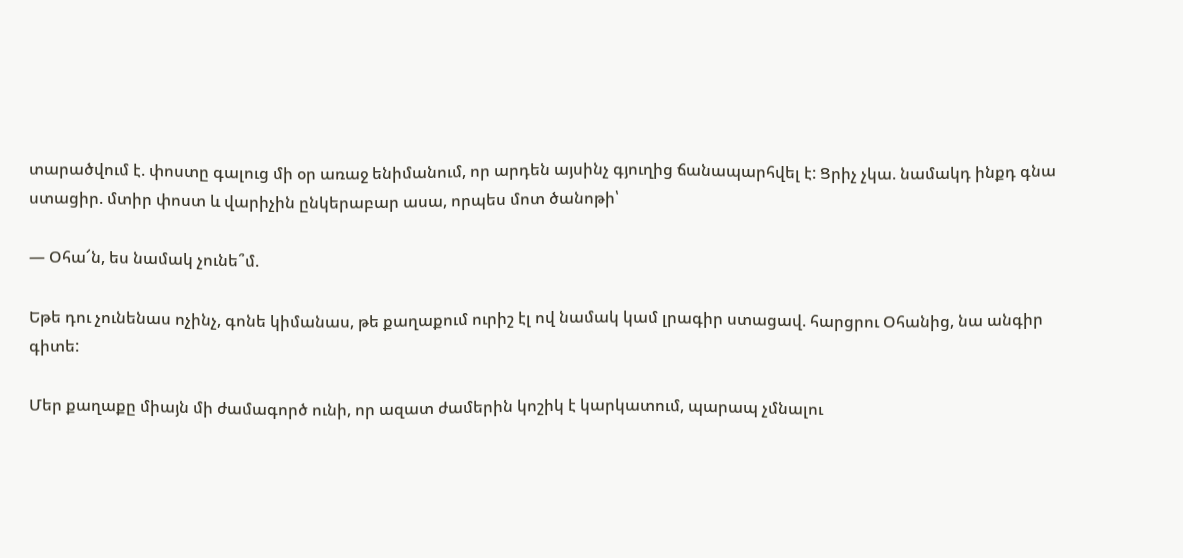տարածվում է. փոստը գալուց մի օր առաջ ենիմանում, որ արդեն այսինչ գյուղից ճանապարհվել է: Ցրիչ չկա. նամակդ ինքդ գնա ստացիր. մտիր փոստ և վարիչին ընկերաբար ասա, որպես մոտ ծանոթի՝

— Օհա՜ն, ես նամակ չունե՞մ.

Եթե դու չունենաս ոչինչ, գոնե կիմանաս, թե քաղաքում ուրիշ էլ ով նամակ կամ լրագիր ստացավ. հարցրու Օհանից, նա անգիր գիտե:

Մեր քաղաքը միայն մի ժամագործ ունի, որ ազատ ժամերին կոշիկ է կարկատում, պարապ չմնալու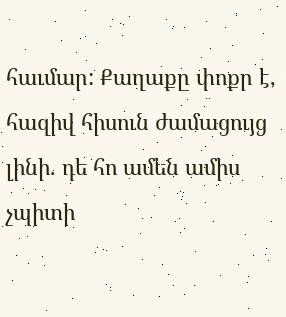հաւմար: Քաղաքը փոքր է, հազիվ հիսուն ժամացույց լինի. դե հո ամեն ամիս չպիտի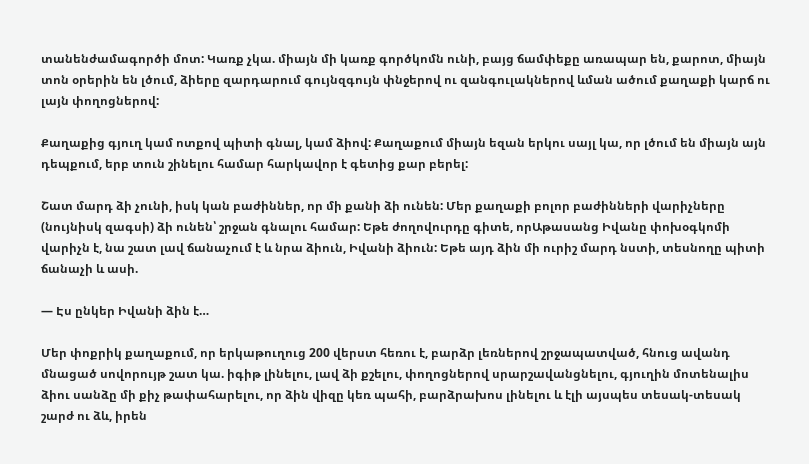տանենժամագործի մոտ: Կառք չկա. միայն մի կառք գործկոմն ունի, բայց ճամփեքը առապար են, քարոտ, միայն տոն օրերին են լծում, ձիերը զարդարում գույնզգույն փնջերով ու զանգուլակներով ևման ածում քաղաքի կարճ ու լայն փողոցներով:

Քաղաքից գյուղ կամ ոտքով պիտի գնալ, կամ ձիով: Քաղաքում միայն եզան երկու սայլ կա, որ լծում են միայն այն դեպքում, երբ տուն շինելու համար հարկավոր է գետից քար բերել:

Շատ մարդ ձի չունի, իսկ կան բաժիններ, որ մի քանի ձի ունեն: Մեր քաղաքի բոլոր բաժինների վարիչները (նույնիսկ զագսի) ձի ունեն՝ շրջան գնալու համար: Եթե ժողովուրդը գիտե, որԱթասանց Իվանը փոխօգկոմի վարիչն է, նա շատ լավ ճանաչում է և նրա ձիուն, Իվանի ձիուն: Եթե այդ ձին մի ուրիշ մարդ նստի, տեսնողը պիտի ճանաչի և ասի.

— Էս ընկեր Իվանի ձին է…

Մեր փոքրիկ քաղաքում, որ երկաթուղուց 200 վերստ հեռու է, բարձր լեռներով շրջապատված, հնուց ավանդ մնացած սովորույթ շատ կա. իգիթ լինելու, լավ ձի քշելու, փողոցներով սրարշավանցնելու, գյուղին մոտենալիս ձիու սանձը մի քիչ թափահարելու, որ ձին վիզը կեռ պահի, բարձրախոս լինելու և էլի այսպես տեսակ-տեսակ շարժ ու ձև, իրեն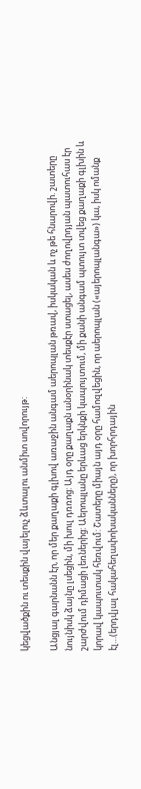կեցվածքին ու տեսքին վայելուչ ձևտալու անմիտ սովորույթ:

Անցյալ գարնանն էր, որ մեր քաղաքի գլխով առաջին անգամ աերոպլան թռավ, իսկական և ոչ թե հնարովի. շատերը նույնիսկ ձայնը լսեցին, մի խուլ դռռոց: Այդ օրը քաղաքն անօրինակ տեսքէր ստացել, ասես ժողովրդյան պատուհաս էր շարժվում դիմացի լեռներից: Աերոպլանը երևաց երկնքի կապույտում, մի քանի անգամ պտույտ տվեց քաղաքի գլխին և կորավ կապուտակ հեռվում: Շատերը միայն այդ օրը համոզվեցին, որ աերոպլան («այերոպլանգա») կա, իսկ ոմանք էլ…(երդվյալ հակահեղափոխականները), որ խորհրդային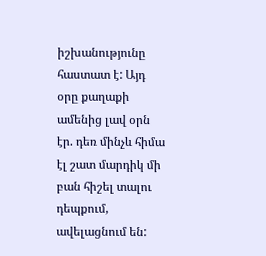իշխանությունը հաստատ է: Այդ օրը քաղաքի ամենից լավ օրն էր. դեռ մինչև հիմա էլ շատ մարդիկ մի բան հիշել տալու դեպքում, ավելացնում են: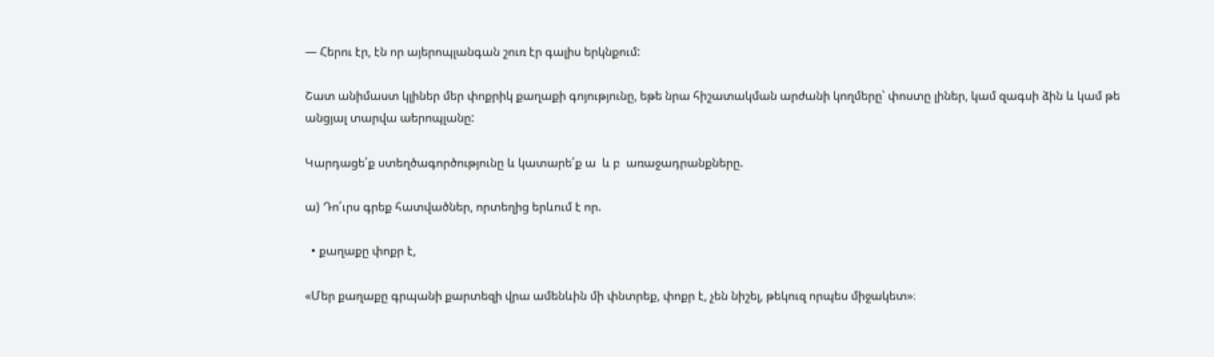— Հերու էր, էն որ այերոպլանգան շուռ էր գալիս երկնքում:

Շատ անիմաստ կլիներ մեր փոքրիկ քաղաքի գոյությունը, եթե նրա հիշատակման արժանի կողմերը՝ փոստը լիներ, կամ զագսի ձին և կամ թե անցյալ տարվա աերոպլանը:

Կարդացե՛ք ստեղծագործությունը և կատարե՛ք ա  և բ  առաջադրանքները.

ա) Դո՛ւրս գրեք հատվածներ, որտեղից երևում է որ.

  • քաղաքը փոքր է,

«Մեր քաղաքը գրպանի քարտեզի վրա ամենևին մի փնտրեք, փոքր է, չեն նիշել, թեկուզ որպես միջակետ»։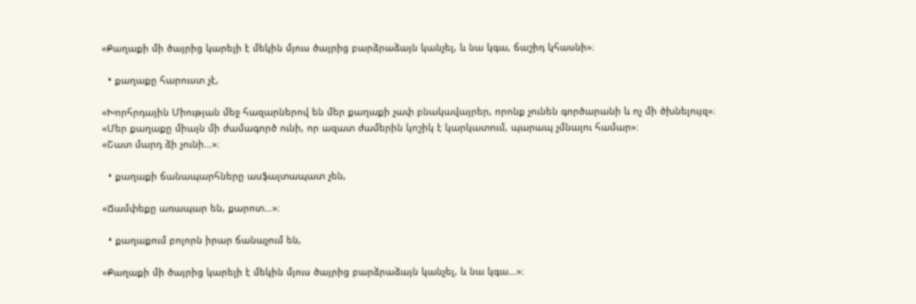«Քաղաքի մի ծայրից կարելի է մեկին մյուս ծայրից բարձրաձայն կանչել, և նա կգա, ճաշիդ կհասնի»։

  • քաղաքը հարուստ չէ,

«Խորհրդային Միության մեջ հազարներով են մեր քաղաքի չափ բնակավայրեր, որոնք չունեն գործարանի և ոչ մի ծխնելույզ»։
«Մեր քաղաքը միայն մի ժամագործ ունի, որ ազատ ժամերին կոշիկ է կարկատում, պարապ չմնալու համար»։
«Շատ մարդ ձի չունի…»։

  • քաղաքի ճանապարհները ասֆալտապատ չեն,

«Ճամփեքը առապար են, քարոտ…»։

  • քաղաքում բոլորն իրար ճանաչում են,

«Քաղաքի մի ծայրից կարելի է մեկին մյուս ծայրից բարձրաձայն կանչել, և նա կգա…»։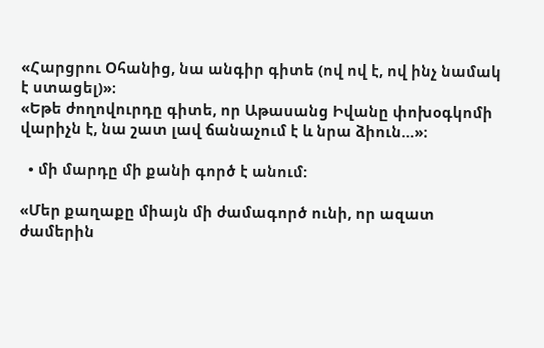«Հարցրու Օհանից, նա անգիր գիտե (ով ով է, ով ինչ նամակ է ստացել)»։
«Եթե ժողովուրդը գիտե, որ Աթասանց Իվանը փոխօգկոմի վարիչն է, նա շատ լավ ճանաչում է և նրա ձիուն…»։

  • մի մարդը մի քանի գործ է անում:

«Մեր քաղաքը միայն մի ժամագործ ունի, որ ազատ ժամերին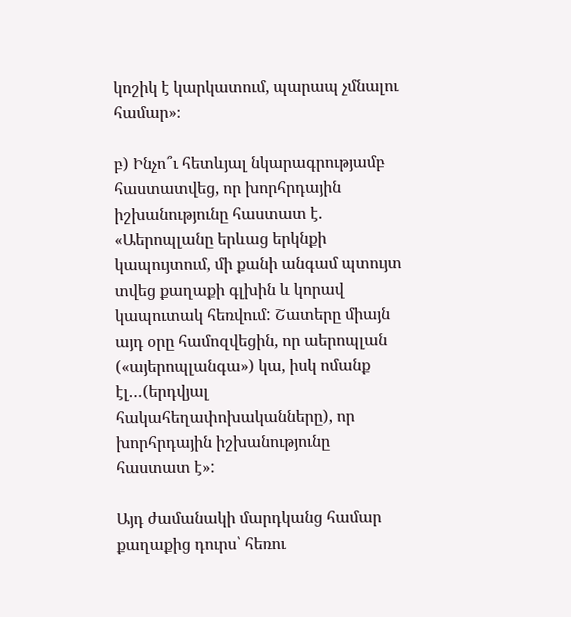կոշիկ է կարկատում, պարապ չմնալու համար»։

բ) Ինչո՞ւ հետևյալ նկարագրությամբ հաստատվեց, որ խորհրդային իշխանությունը հաստատ է.  «Աերոպլանը երևաց երկնքի կապույտում, մի քանի անգամ պտույտ տվեց քաղաքի գլխին և կորավ կապուտակ հեռվում: Շատերը միայն այդ օրը համոզվեցին, որ աերոպլան («այերոպլանգա») կա, իսկ ոմանք էլ…(երդվյալ հակահեղափոխականները), որ խորհրդային իշխանությունը հաստատ է»:

Այդ ժամանակի մարդկանց համար քաղաքից դուրս՝ հեռու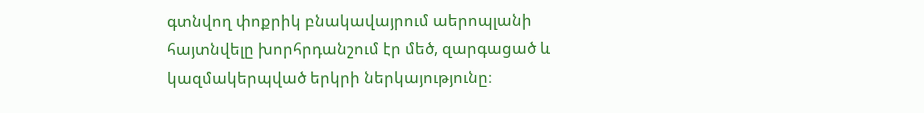գտնվող փոքրիկ բնակավայրում աերոպլանի հայտնվելը խորհրդանշում էր մեծ, զարգացած և կազմակերպված երկրի ներկայությունը։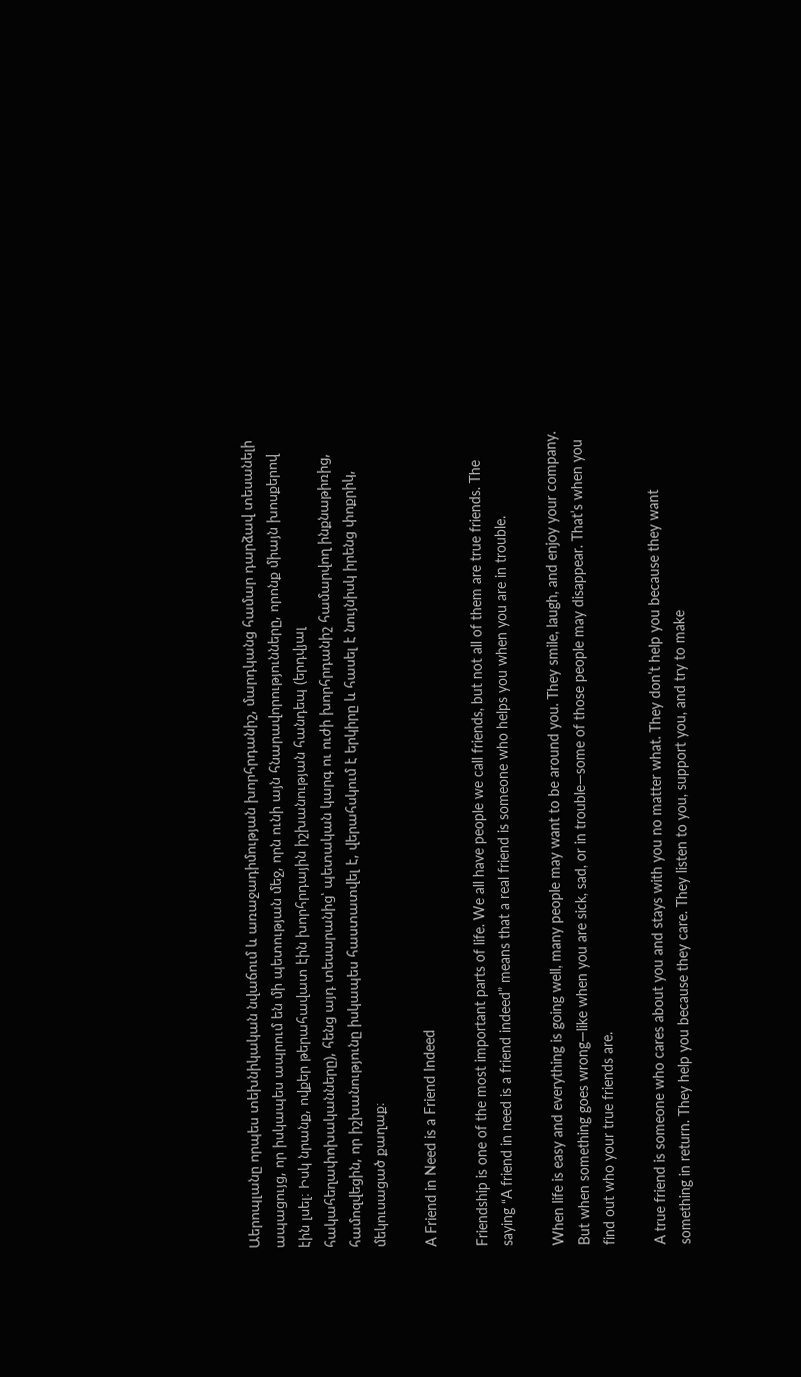Աերոպլանը որպես տեխնիկական նվաճում և առաջադիմության խորհրդանիշ, մարդկանց համար դարձավ տեսանելի ապացույց, որ իսկապես ապրում են մի պետության մեջ, որն ունի այն հնարավորությունները, որոնք միայն խոսքերով էին լսել։ Իսկ նրանք, ովքեր թերահավատ էին խորհրդային իշխանության հանդեպ (երդվյալ հակահեղափոխականները), հենց այդ տեսարանից՝ պետական կարգ ու ուժի խորհրդանիշ համարվող ինքնաթիռից, համոզվեցին, որ իշխանությունը իսկապես հաստատվել է, վերահսկում է երկիրը և հասել է նույնիսկ իրենց փոքրիկ, մեկուսացած քաղաք։

A Friend in Need is a Friend Indeed

Friendship is one of the most important parts of life. We all have people we call friends, but not all of them are true friends. The saying “A friend in need is a friend indeed” means that a real friend is someone who helps you when you are in trouble.

When life is easy and everything is going well, many people may want to be around you. They smile, laugh, and enjoy your company. But when something goes wrong—like when you are sick, sad, or in trouble—some of those people may disappear. That’s when you find out who your true friends are.

A true friend is someone who cares about you and stays with you no matter what. They don’t help you because they want something in return. They help you because they care. They listen to you, support you, and try to make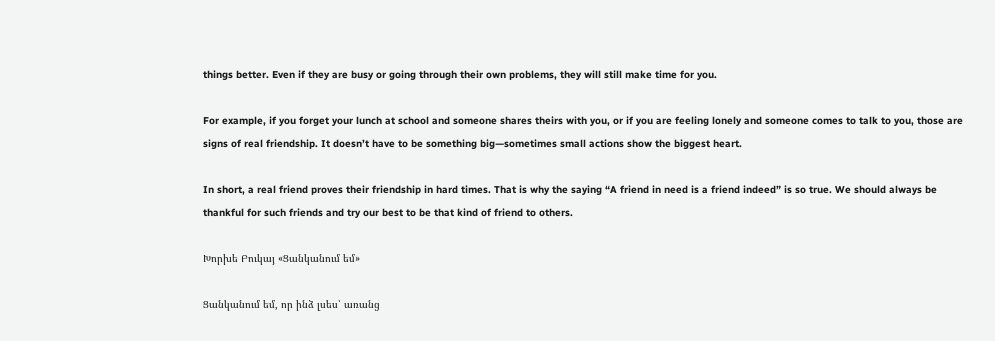things better. Even if they are busy or going through their own problems, they will still make time for you.

For example, if you forget your lunch at school and someone shares theirs with you, or if you are feeling lonely and someone comes to talk to you, those are signs of real friendship. It doesn’t have to be something big—sometimes small actions show the biggest heart.

In short, a real friend proves their friendship in hard times. That is why the saying “A friend in need is a friend indeed” is so true. We should always be thankful for such friends and try our best to be that kind of friend to others.

Խորխե Բուկայ «Ցանկանում եմ»

Ցանկանում եմ, որ ինձ լսես՝ առանց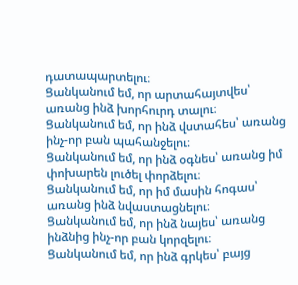դատապարտելու։
Ցանկանում եմ, որ արտահայտվես՝ առանց ինձ խորհուրդ տալու։
Ցանկանում եմ, որ ինձ վստահես՝ առանց ինչ-որ բան պահանջելու։
Ցանկանում եմ, որ ինձ օգնես՝ առանց իմ փոխարեն լուծել փորձելու։
Ցանկանում եմ, որ իմ մասին հոգաս՝ առանց ինձ նվաստացնելու։
Ցանկանում եմ, որ ինձ նայես՝ առանց ինձնից ինչ-որ բան կորզելու։
Ցանկանում եմ, որ ինձ գրկես՝ բայց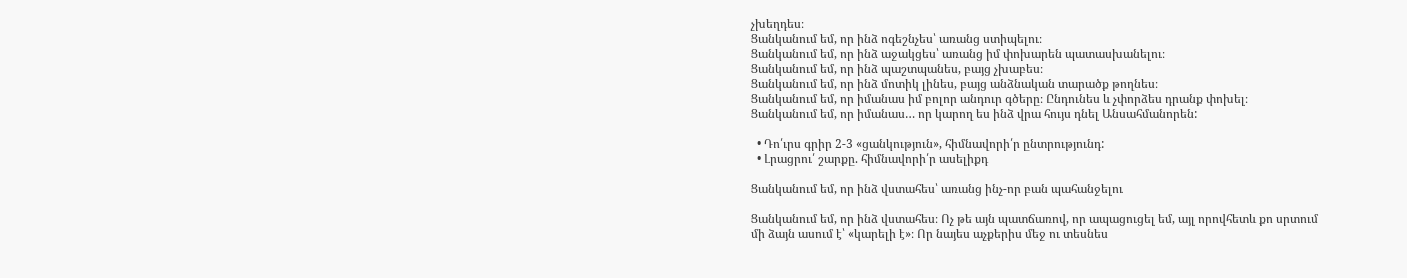չխեղդես։
Ցանկանում եմ, որ ինձ ոգեշնչես՝ առանց ստիպելու։
Ցանկանում եմ, որ ինձ աջակցես՝ առանց իմ փոխարեն պատասխանելու։
Ցանկանում եմ, որ ինձ պաշտպանես, բայց չխաբես։
Ցանկանում եմ, որ ինձ մոտիկ լինես, բայց անձնական տարածք թողնես։
Ցանկանում եմ, որ իմանաս իմ բոլոր անդուր գծերը։ Ընդունես և չփորձես դրանք փոխել։
Ցանկանում եմ, որ իմանաս… որ կարող ես ինձ վրա հույս դնել Անսահմանորեն:

  • Դո՛ւրս գրիր 2-3 «ցանկություն», հիմնավորի՛ր ընտրությունդ:
  • Լրացրու՛ շարքը. հիմնավորի՛ր ասելիքդ

Ցանկանում եմ, որ ինձ վստահես՝ առանց ինչ-որ բան պահանջելու

Ցանկանում եմ, որ ինձ վստահես։ Ոչ թե այն պատճառով, որ ապացուցել եմ, այլ որովհետև քո սրտում մի ձայն ասում է՝ «կարելի է»։ Որ նայես աչքերիս մեջ ու տեսնես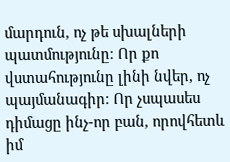մարդուն, ոչ թե սխալների պատմությունը։ Որ քո վստահությունը լինի նվեր, ոչ պայմանագիր։ Որ չսպասես դիմացը ինչ-որ բան, որովհետև իմ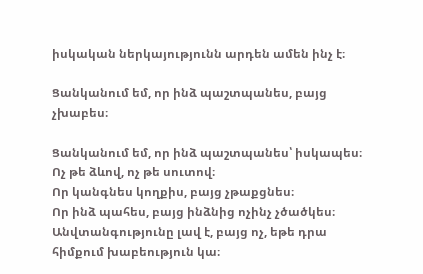իսկական ներկայությունն արդեն ամեն ինչ է։

Ցանկանում եմ, որ ինձ պաշտպանես, բայց չխաբես։

Ցանկանում եմ, որ ինձ պաշտպանես՝ իսկապես։
Ոչ թե ձևով, ոչ թե սուտով։
Որ կանգնես կողքիս, բայց չթաքցնես։
Որ ինձ պահես, բայց ինձնից ոչինչ չծածկես։
Անվտանգությունը լավ է, բայց ոչ, եթե դրա հիմքում խաբեություն կա։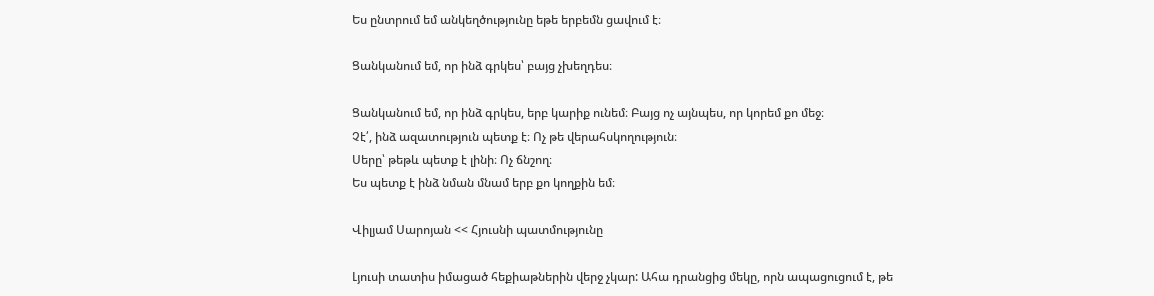Ես ընտրում եմ անկեղծությունը եթե երբեմն ցավում է։

Ցանկանում եմ, որ ինձ գրկես՝ բայց չխեղդես։

Ցանկանում եմ, որ ինձ գրկես, երբ կարիք ունեմ։ Բայց ոչ այնպես, որ կորեմ քո մեջ։
Չէ՛, ինձ ազատություն պետք է։ Ոչ թե վերահսկողություն։
Սերը՝ թեթև պետք է լինի։ Ոչ ճնշող։
Ես պետք է ինձ նման մնամ երբ քո կողքին եմ։

Վիլյամ Սարոյան << Հյուսնի պատմությունը

Լյուսի տատիս իմացած հեքիաթներին վերջ չկար: Ահա դրանցից մեկը, որն ապացուցում է, թե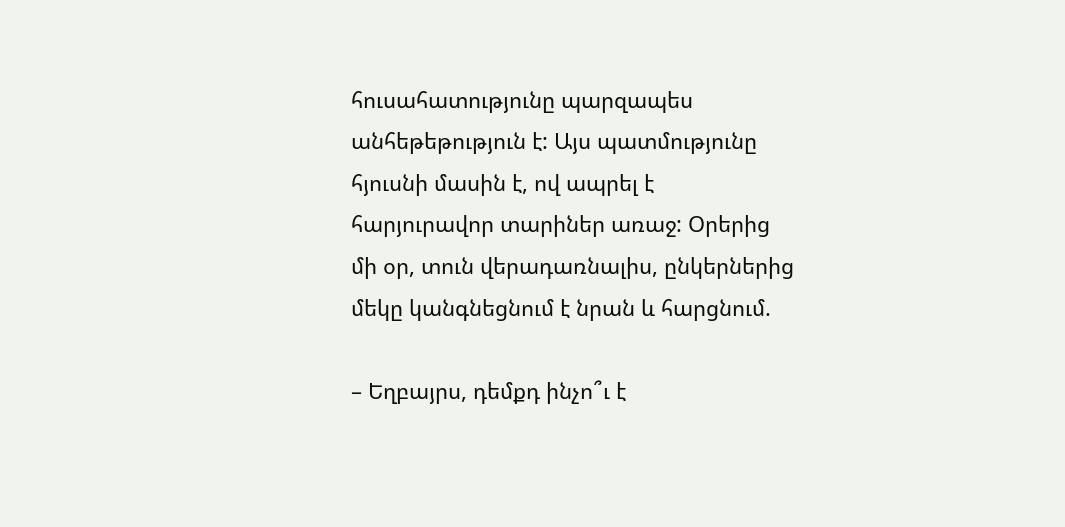հուսահատությունը պարզապես անհեթեթություն է: Այս պատմությունը հյուսնի մասին է, ով ապրել է հարյուրավոր տարիներ առաջ: Օրերից մի օր, տուն վերադառնալիս, ընկերներից մեկը կանգնեցնում է նրան և հարցնում.

– Եղբայրս, դեմքդ ինչո՞ւ է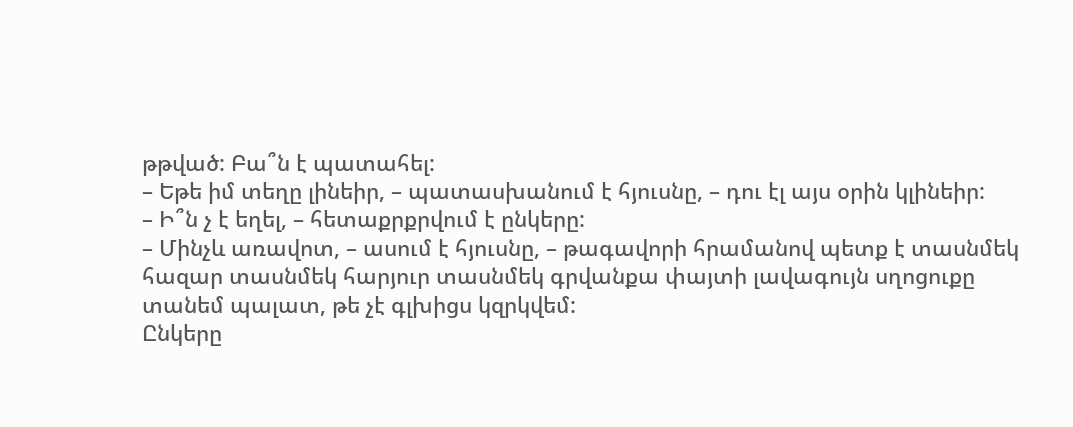թթված: Բա՞ն է պատահել:
– Եթե իմ տեղը լինեիր, – պատասխանում է հյուսնը, – դու էլ այս օրին կլինեիր:
– Ի՞ն չ է եղել, – հետաքրքրվում է ընկերը:
– Մինչև առավոտ, – ասում է հյուսնը, – թագավորի հրամանով պետք է տասնմեկ հազար տասնմեկ հարյուր տասնմեկ գրվանքա փայտի լավագույն սղոցուքը տանեմ պալատ, թե չէ գլխիցս կզրկվեմ:
Ընկերը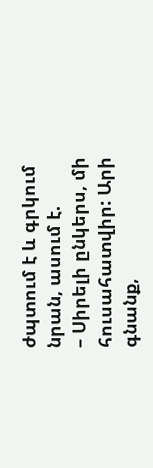ժպտում է և գրկում նրան, ասում է.
– Սիրելի ընկերս, մի հուսահատվիր: Արի գնանք,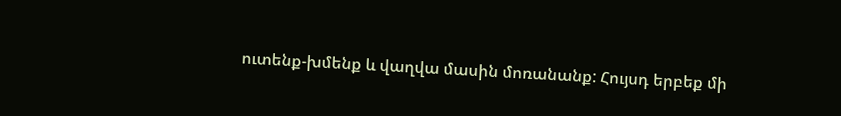ուտենք-խմենք և վաղվա մասին մոռանանք: Հույսդ երբեք մի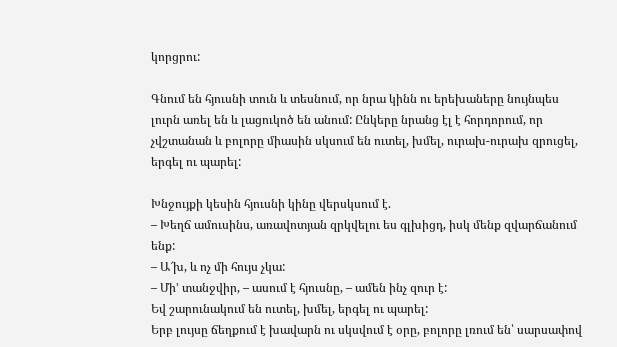կորցրու:

Գնում են հյուսնի տուն և տեսնում, որ նրա կինն ու երեխաները նույնպես լուրն առել են և լացուկոծ են անում: Ընկերը նրանց էլ է հորդորում, որ չվշտանան և բոլորը միասին սկսում են ուտել, խմել, ուրախ-ուրախ զրուցել, երգել ու պարել:

Խնջույքի կեսին հյուսնի կինը վերսկսում է.
– Խեղճ ամուսինս, առավոտյան զրկվելու ես գլխիցդ, իսկ մենք զվարճանում ենք:
– Ա՜խ, և ոչ մի հույս չկա:
– Մի’ տանջվիր, – ասում է հյուսնը, – ամեն ինչ զուր է:
Եվ շարունակում են ուտել, խմել, երգել ու պարել:
Երբ լույսը ճեղքում է խավարն ու սկսվում է օրը, բոլորը լռում են՝ սարսափով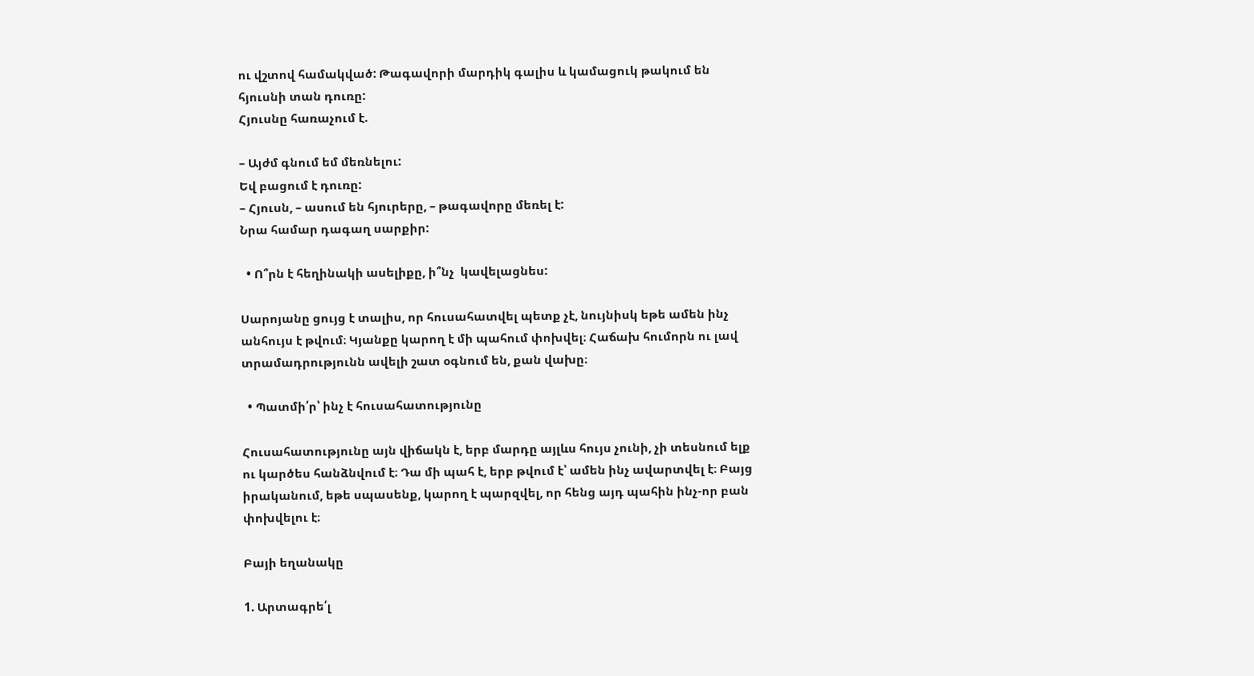ու վշտով համակված: Թագավորի մարդիկ գալիս և կամացուկ թակում են հյուսնի տան դուռը:
Հյուսնը հառաչում է.

– Այժմ գնում եմ մեռնելու:
Եվ բացում է դուռը:
– Հյուսն, – ասում են հյուրերը, – թագավորը մեռել է:
Նրա համար դագաղ սարքիր:

  • Ո՞րն է հեղինակի ասելիքը, ի՞նչ  կավելացնես:

Սարոյանը ցույց է տալիս, որ հուսահատվել պետք չէ, նույնիսկ եթե ամեն ինչ անհույս է թվում։ Կյանքը կարող է մի պահում փոխվել։ Հաճախ հումորն ու լավ տրամադրությունն ավելի շատ օգնում են, քան վախը։

  • Պատմի՛ր՝ ինչ է հուսահատությունը

Հուսահատությունը այն վիճակն է, երբ մարդը այլևս հույս չունի, չի տեսնում ելք ու կարծես հանձնվում է։ Դա մի պահ է, երբ թվում է՝ ամեն ինչ ավարտվել է։ Բայց իրականում, եթե սպասենք, կարող է պարզվել, որ հենց այդ պահին ինչ-որ բան փոխվելու է։

Բայի եղանակը

1. Արտագրե՛լ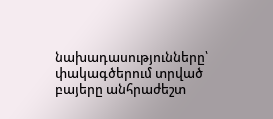նախադասությունները՝ փակագծերում տրված
բայերը անհրաժեշտ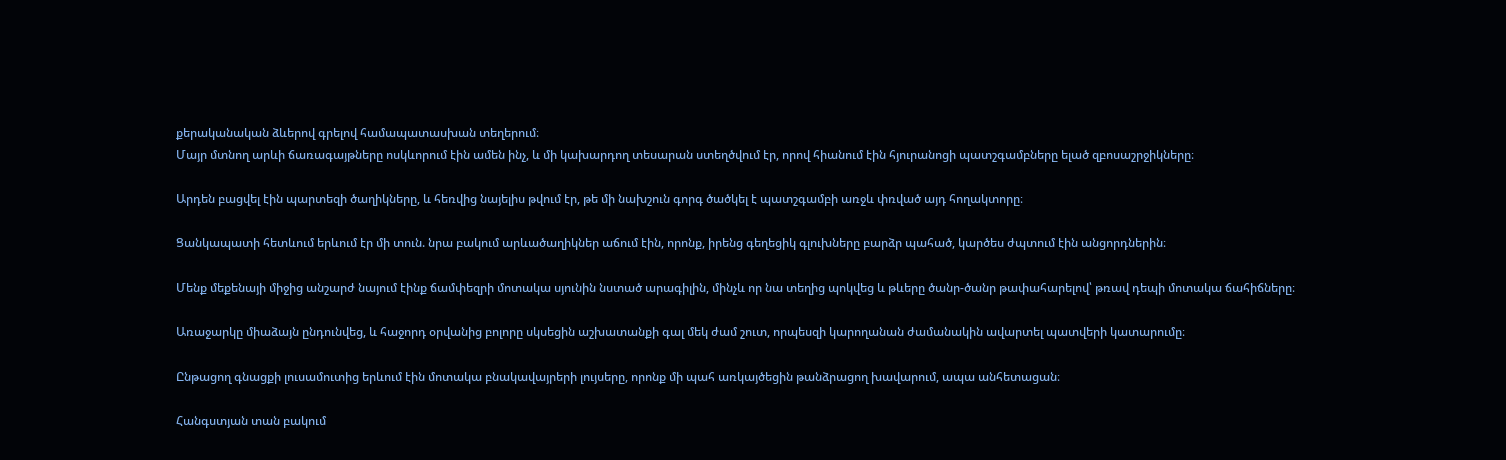քերականական ձևերով գրելով համապատասխան տեղերում։
Մայր մտնող արևի ճառագայթները ոսկևորում էին ամեն ինչ, և մի կախարդող տեսարան ստեղծվում էր, որով հիանում էին հյուրանոցի պատշգամբները ելած զբոսաշրջիկները։

Արդեն բացվել էին պարտեզի ծաղիկները, և հեռվից նայելիս թվում էր, թե մի նախշուն գորգ ծածկել է պատշգամբի առջև փռված այդ հողակտորը։

Ցանկապատի հետևում երևում էր մի տուն. նրա բակում արևածաղիկներ աճում էին, որոնք, իրենց գեղեցիկ գլուխները բարձր պահած, կարծես ժպտում էին անցորդներին։

Մենք մեքենայի միջից անշարժ նայում էինք ճամփեզրի մոտակա սյունին նստած արագիլին, մինչև որ նա տեղից պոկվեց և թևերը ծանր-ծանր թափահարելով՝ թռավ դեպի մոտակա ճահիճները։

Առաջարկը միաձայն ընդունվեց, և հաջորդ օրվանից բոլորը սկսեցին աշխատանքի գալ մեկ ժամ շուտ, որպեսզի կարողանան ժամանակին ավարտել պատվերի կատարումը։

Ընթացող գնացքի լուսամուտից երևում էին մոտակա բնակավայրերի լույսերը, որոնք մի պահ առկայծեցին թանձրացող խավարում, ապա անհետացան։

Հանգստյան տան բակում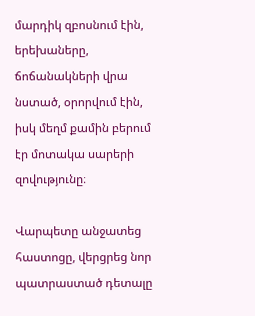մարդիկ զբոսնում էին, երեխաները, ճոճանակների վրա նստած, օրորվում էին, իսկ մեղմ քամին բերում էր մոտակա սարերի զովությունը։

Վարպետը անջատեց հաստոցը, վերցրեց նոր պատրաստած դետալը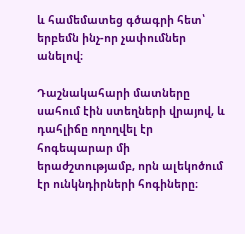և համեմատեց գծագրի հետ՝ երբեմն ինչ-որ չափումներ անելով։

Դաշնակահարի մատները սահում էին ստեղների վրայով, և դահլիճը ողողվել էր հոգեպարար մի երաժշտությամբ, որն ալեկոծում էր ունկնդիրների հոգիները։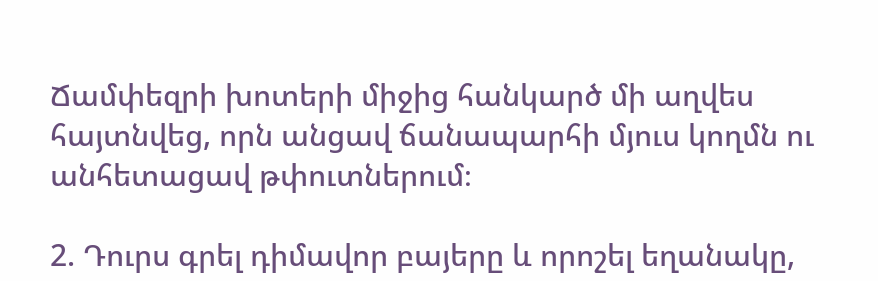Ճամփեզրի խոտերի միջից հանկարծ մի աղվես հայտնվեց, որն անցավ ճանապարհի մյուս կողմն ու անհետացավ թփուտներում։

2. Դուրս գրել դիմավոր բայերը և որոշել եղանակը,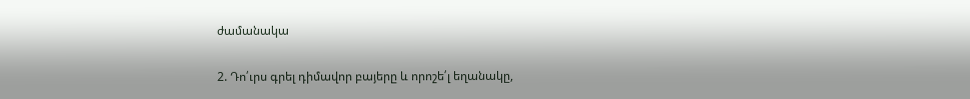ժամանակա

2. Դո՛ւրս գրել դիմավոր բայերը և որոշե՛լ եղանակը,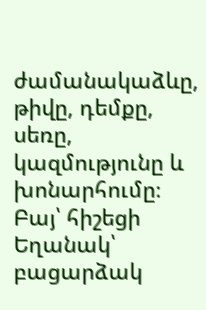ժամանակաձևը, թիվը, դեմքը, սեռը, կազմությունը և խոնարհումը։
Բայ՝ հիշեցի
Եղանակ՝ բացարձակ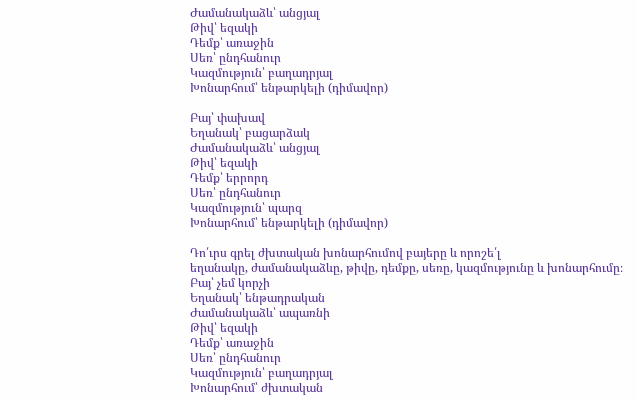Ժամանակաձև՝ անցյալ
Թիվ՝ եզակի
Դեմք՝ առաջին
Սեռ՝ ընդհանուր
Կազմություն՝ բաղադրյալ
Խոնարհում՝ ենթարկելի (դիմավոր)

Բայ՝ փախավ
Եղանակ՝ բացարձակ
Ժամանակաձև՝ անցյալ
Թիվ՝ եզակի
Դեմք՝ երրորդ
Սեռ՝ ընդհանուր
Կազմություն՝ պարզ
Խոնարհում՝ ենթարկելի (դիմավոր)

Դո՛ւրս գրել ժխտական խոնարհումով բայերը և որոշե՛լ
եղանակը, ժամանակաձևը, թիվը, դեմքը, սեռը, կազմությունը և խոնարհումը։
Բայ՝ չեմ կորչի
Եղանակ՝ ենթադրական
Ժամանակաձև՝ ապառնի
Թիվ՝ եզակի
Դեմք՝ առաջին
Սեռ՝ ընդհանուր
Կազմություն՝ բաղադրյալ
Խոնարհում՝ ժխտական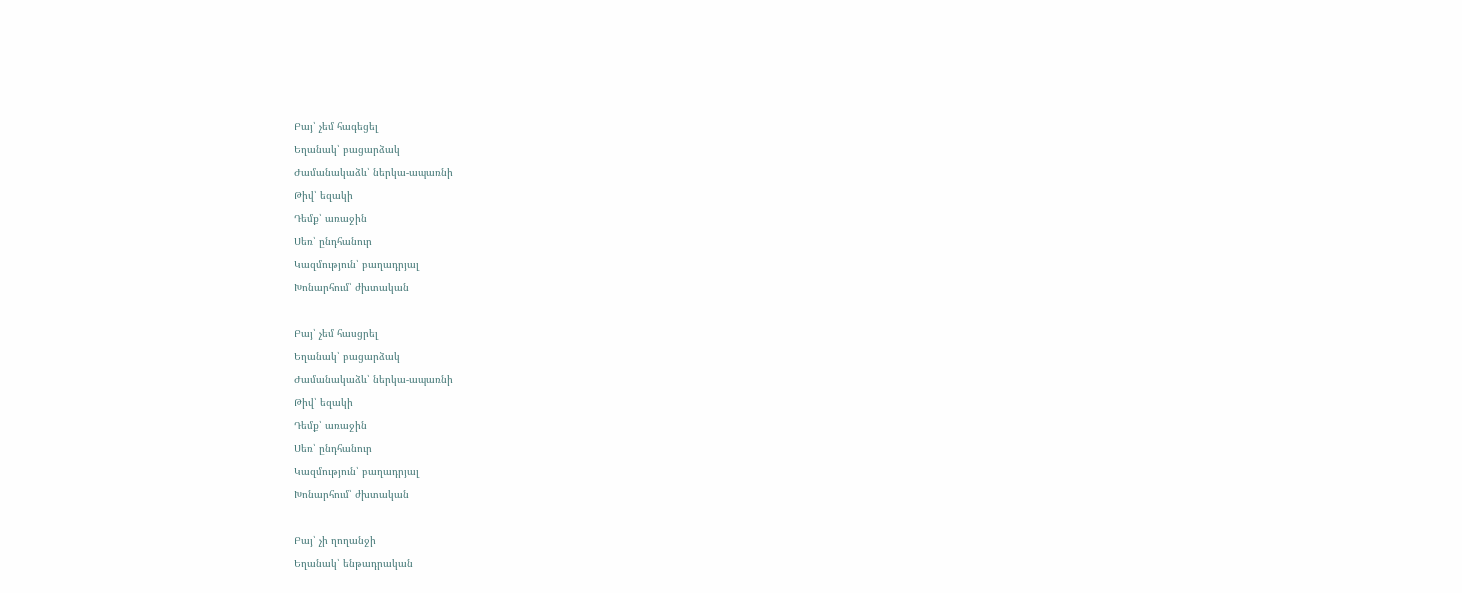Բայ՝ չեմ հագեցել
Եղանակ՝ բացարձակ
Ժամանակաձև՝ ներկա-ապառնի
Թիվ՝ եզակի
Դեմք՝ առաջին
Սեռ՝ ընդհանուր
Կազմություն՝ բաղադրյալ
Խոնարհում՝ ժխտական

Բայ՝ չեմ հասցրել
Եղանակ՝ բացարձակ
Ժամանակաձև՝ ներկա-ապառնի
Թիվ՝ եզակի
Դեմք՝ առաջին
Սեռ՝ ընդհանուր
Կազմություն՝ բաղադրյալ
Խոնարհում՝ ժխտական

Բայ՝ չի ղողանջի
Եղանակ՝ ենթադրական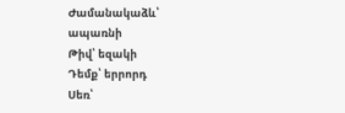Ժամանակաձև՝ ապառնի
Թիվ՝ եզակի
Դեմք՝ երրորդ
Սեռ՝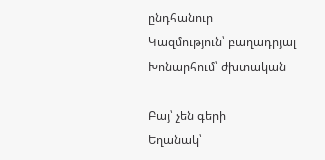ընդհանուր
Կազմություն՝ բաղադրյալ
Խոնարհում՝ ժխտական

Բայ՝ չեն գերի
Եղանակ՝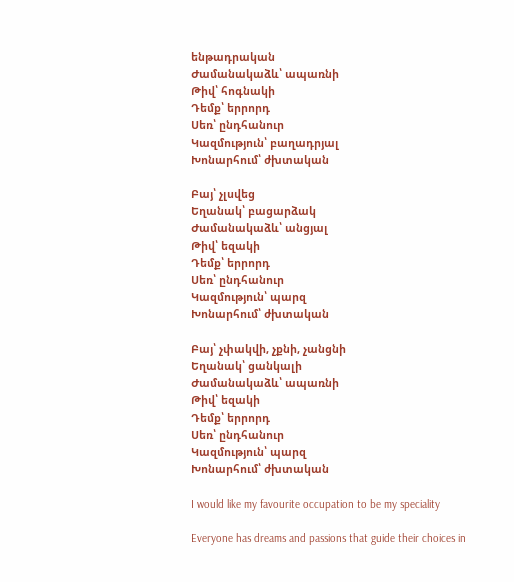ենթադրական
Ժամանակաձև՝ ապառնի
Թիվ՝ հոգնակի
Դեմք՝ երրորդ
Սեռ՝ ընդհանուր
Կազմություն՝ բաղադրյալ
Խոնարհում՝ ժխտական

Բայ՝ չլսվեց
Եղանակ՝ բացարձակ
Ժամանակաձև՝ անցյալ
Թիվ՝ եզակի
Դեմք՝ երրորդ
Սեռ՝ ընդհանուր
Կազմություն՝ պարզ
Խոնարհում՝ ժխտական

Բայ՝ չփակվի, չքնի, չանցնի
Եղանակ՝ ցանկալի
Ժամանակաձև՝ ապառնի
Թիվ՝ եզակի
Դեմք՝ երրորդ
Սեռ՝ ընդհանուր
Կազմություն՝ պարզ
Խոնարհում՝ ժխտական

I would like my favourite occupation to be my speciality

Everyone has dreams and passions that guide their choices in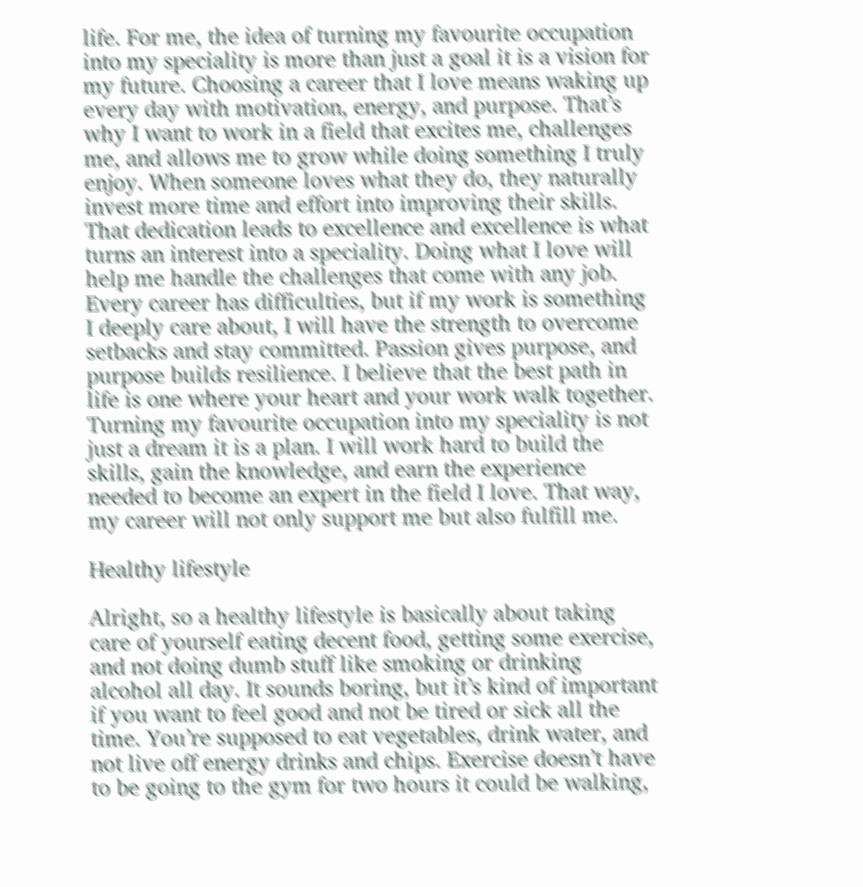life. For me, the idea of turning my favourite occupation into my speciality is more than just a goal it is a vision for my future. Choosing a career that I love means waking up every day with motivation, energy, and purpose. That’s why I want to work in a field that excites me, challenges me, and allows me to grow while doing something I truly enjoy. When someone loves what they do, they naturally invest more time and effort into improving their skills. That dedication leads to excellence and excellence is what turns an interest into a speciality. Doing what I love will help me handle the challenges that come with any job. Every career has difficulties, but if my work is something I deeply care about, I will have the strength to overcome setbacks and stay committed. Passion gives purpose, and purpose builds resilience. I believe that the best path in life is one where your heart and your work walk together. Turning my favourite occupation into my speciality is not just a dream it is a plan. I will work hard to build the skills, gain the knowledge, and earn the experience needed to become an expert in the field I love. That way, my career will not only support me but also fulfill me.

Healthy lifestyle

Alright, so a healthy lifestyle is basically about taking care of yourself eating decent food, getting some exercise, and not doing dumb stuff like smoking or drinking alcohol all day. It sounds boring, but it’s kind of important if you want to feel good and not be tired or sick all the time. You’re supposed to eat vegetables, drink water, and not live off energy drinks and chips. Exercise doesn’t have to be going to the gym for two hours it could be walking,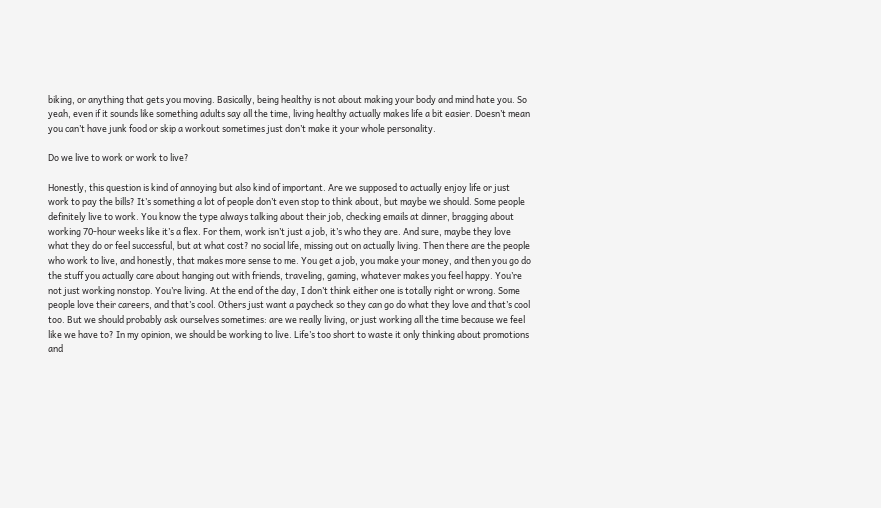biking, or anything that gets you moving. Basically, being healthy is not about making your body and mind hate you. So yeah, even if it sounds like something adults say all the time, living healthy actually makes life a bit easier. Doesn’t mean you can’t have junk food or skip a workout sometimes just don’t make it your whole personality.

Do we live to work or work to live?

Honestly, this question is kind of annoying but also kind of important. Are we supposed to actually enjoy life or just work to pay the bills? It’s something a lot of people don’t even stop to think about, but maybe we should. Some people definitely live to work. You know the type always talking about their job, checking emails at dinner, bragging about working 70-hour weeks like it’s a flex. For them, work isn’t just a job, it’s who they are. And sure, maybe they love what they do or feel successful, but at what cost? no social life, missing out on actually living. Then there are the people who work to live, and honestly, that makes more sense to me. You get a job, you make your money, and then you go do the stuff you actually care about hanging out with friends, traveling, gaming, whatever makes you feel happy. You’re not just working nonstop. You’re living. At the end of the day, I don’t think either one is totally right or wrong. Some people love their careers, and that’s cool. Others just want a paycheck so they can go do what they love and that’s cool too. But we should probably ask ourselves sometimes: are we really living, or just working all the time because we feel like we have to? In my opinion, we should be working to live. Life’s too short to waste it only thinking about promotions and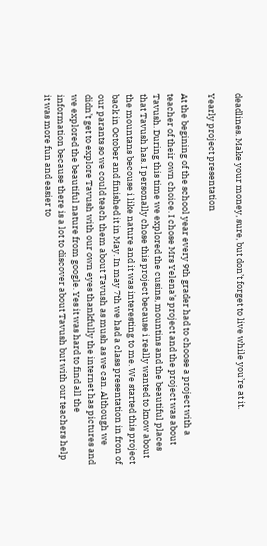deadlines. Make your money, sure, but don’t forget to live while you’re at it.

Yearly project presentation

At the begining of the school year every 9th grader had to choose a project with a teacher of their own choice. I chose Mrs Yelena’s project and the project was about Tavush. During this time we explored the cusins, mountins and the beautiful places that Tavush has. I personally chose this project because i really wanted to know about the mountans becouse i like nature and it was interesting to me. We started this project back in October and finished it in May. In may 7th we had a class presentation in fron of our parants so we could teach them about Tavush as mush as we can. Although we didn’t get to explore Tavush with our own eyes thankfully the internet has pictures and we explored the beautiful nature from google. Yes it was hard to find all the information because there is a lot to discover about Tavush but with our teachers help it was more fun and easier to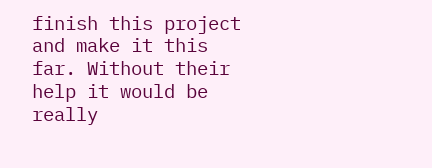finish this project and make it this far. Without their help it would be really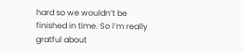hard so we wouldn’t be finished in time. So i’m really gratful about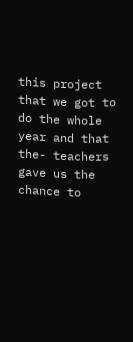this project that we got to do the whole year and that the- teachers gave us the chance to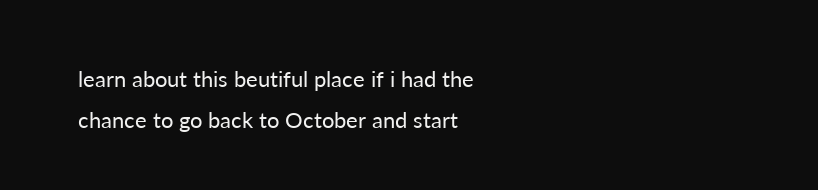learn about this beutiful place if i had the chance to go back to October and start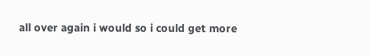all over again i would so i could get more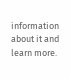information about it and learn more.